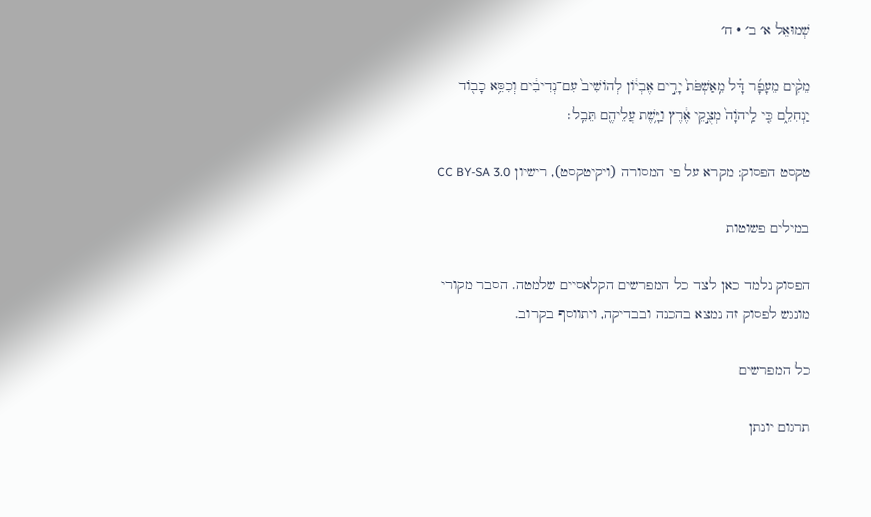שְׁמוּאֵל א׳ ב׳ · ח׳

מֵקִ֨ים מֵעָפָ֜ר דָּ֗ל מֵֽאַשְׁפֹּת֙ יָרִ֣ים אֶבְי֔וֹן לְהוֹשִׁיב֙ עִם־נְדִיבִ֔ים וְכִסֵּ֥א כָב֖וֹד יַנְחִלֵ֑ם כִּ֤י לַֽיהֹוָה֙ מְצֻ֣קֵי אֶ֔רֶץ וַיָּ֥שֶׁת עֲלֵיהֶ֖ם תֵּבֵֽל׃

טקסט הפסוק: מקרא על פי המסורה (ויקיטקסט), רישיון CC BY-SA 3.0

במילים פשוטות

הפסוק נלמד כאן לצד כל המפרשים הקלאסיים שלמטה. הסבר מקורי מונגש לפסוק זה נמצא בהכנה ובבדיקה, ויתווסף בקרוב.

כל המפרשים

תרגום יונתן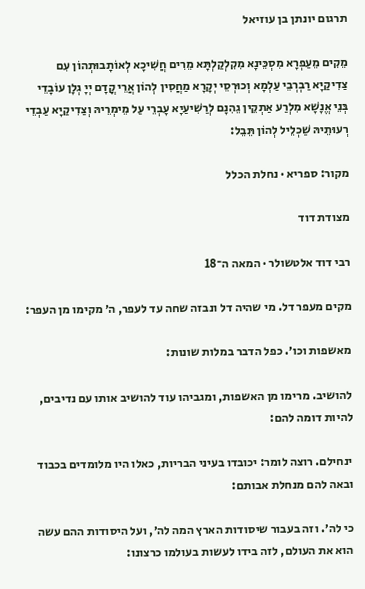תרגום יונתן בן עוזיאל

מֵקִים מֵעַפְרָא מִסְכֵּינָא מִקִלְקַלְתָּא מֵרִים חֲשִׁיכָא לְאוֹתָבוּתְהוֹן עִם צַדִיקַיָא רַבְרְבֵי עַלְמָא וְכוּרְסֵי יְקָרָא מַחֲסִין לְהוֹן אֲרֵי קֳדָם יְיָ גְלָן עוֹבָדֵי בְּנֵי אֱנָשָׁא מִלְרַע אַתְקֵין גֵהִנָם לְרַשִׁיעַיָא עָבְרֵי עַל מֵימְרֵיהּ וְצַדִיקַיָא עַבְדֵי רְעוּתֵיהּ שַׁכְלֵיל לְהוֹן תֵּבֵל:

מקור: ספריא · נחלת הכלל

מצודת דוד

רבי דוד אלטשולר · המאה ה־18

מקים מעפר דל. מי שהיה דל ונבזה שחה עד לעפר, ה׳ מקימו מן העפר:

מאשפות וכו׳. כפל הדבר במלות שונות:

להושיב. מרימו מן האשפות, ומגביהו עוד להושיב אותו עם נדיבים, להיות דומה להם:

ינחילם. רוצה לומר: יכובדו בעיני הבריות, כאלו היו מלומדים בכבוד ובאה להם מנחלת אבותם:

כי לה׳. וזה בעבור שיסודות הארץ המה לה׳, ועל היסודות ההם עשה הוא את העולם, לזה בידו לעשות בעולמו כרצונו: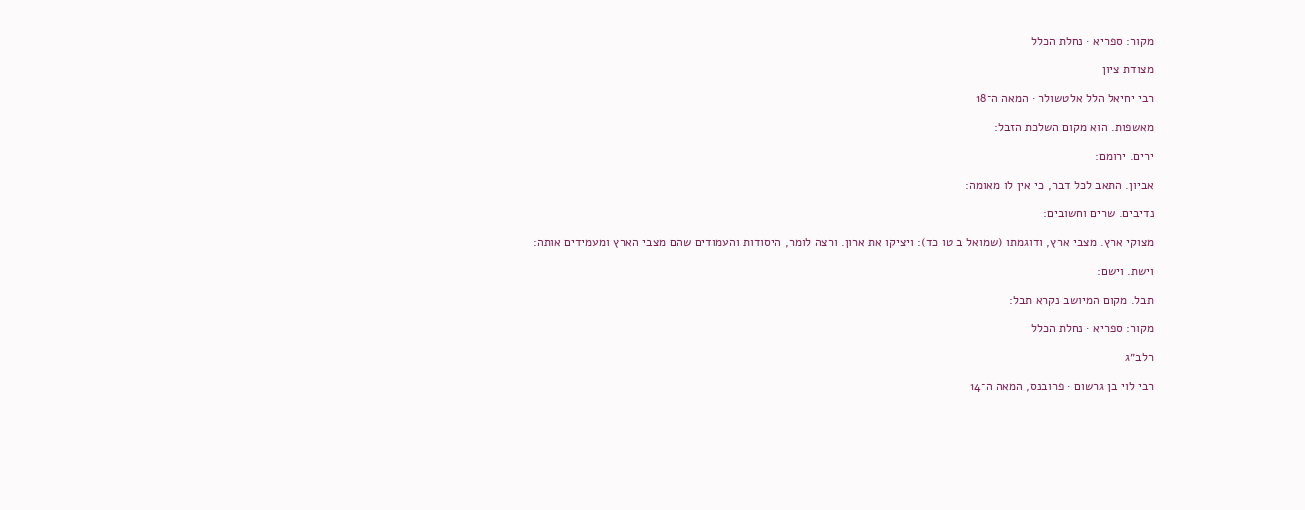מקור: ספריא · נחלת הכלל

מצודת ציון

רבי יחיאל הלל אלטשולר · המאה ה־18

מאשפות. הוא מקום השלכת הזבל:

ירים. ירומם:

אביון. התאב לכל דבר, כי אין לו מאומה:

נדיבים. שרים וחשובים:

מצוקי ארץ. מצבי ארץ, ודוגמתו (שמואל ב טו כד): ויציקו את ארון. ורצה לומר, היסודות והעמודים שהם מצבי הארץ ומעמידים אותה:

וישת. וישם:

תבל. מקום המיושב נקרא תבל:

מקור: ספריא · נחלת הכלל

רלב״ג

רבי לוי בן גרשום · פרובנס, המאה ה־14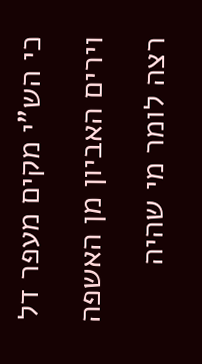כי הש"י מקים מעפר דל וירים האביון מן האשפה רצה לומר מי שהיה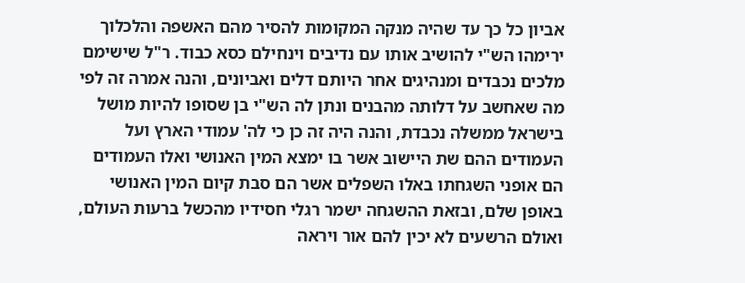אביון כל כך עד שהיה מנקה המקומות להסיר מהם האשפה והלכלוך ירימהו הש"י להושיב אותו עם נדיבים וינחילם כסא כבוד. ר"ל שישימם מלכים נכבדים ומנהיגים אחר היותם דלים ואביונים, והנה אמרה זה לפי מה שאחשב על דלותה מהבנים ונתן לה הש"י בן שסופו להיות מושל בישראל ממשלה נכבדת, והנה היה זה כן כי לה' עמודי הארץ ועל העמודים ההם שת היישוב אשר בו ימצא המין האנושי ואלו העמודים הם אופני השגחתו באלו השפלים אשר הם סבת קיום המין האנושי באופן שלם, ובזאת ההשגחה ישמר רגלי חסידיו מהכשל ברעות העולם, ואולם הרשעים לא יכין להם אור ויראה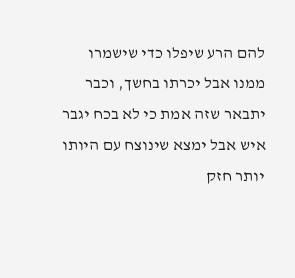להם הרע שיפלו כדי שישמרו ממנו אבל יכרתו בחשך, וכבר יתבאר שזה אמת כי לא בכח יגבר איש אבל ימצא שינוצח עם היותו יותר חזק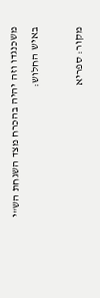משכנגדו וזה יהיה בהכרח מצד השגחת הש"י באיש החלוש:

מקור: ספריא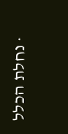· נחלת הכלל